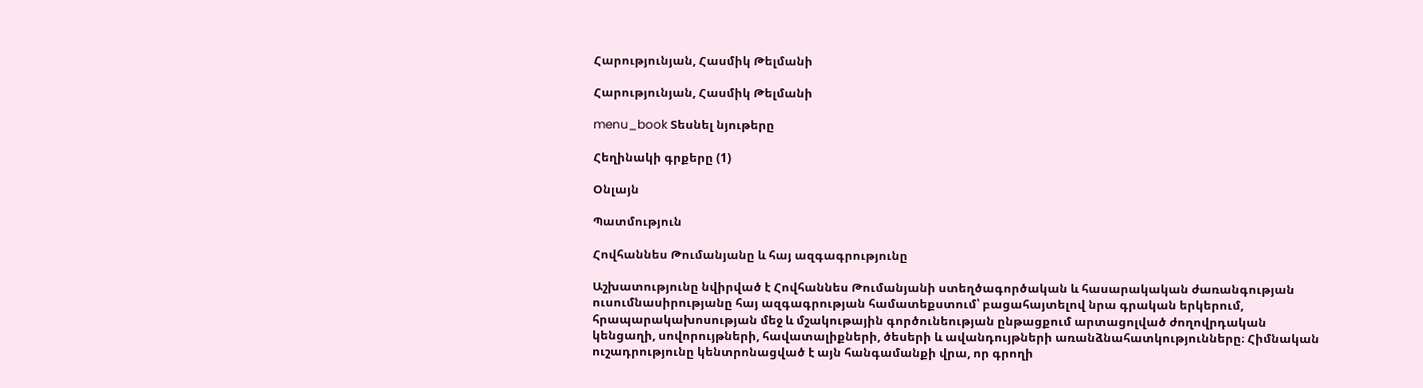Հարությունյան, Հասմիկ Թելմանի

Հարությունյան, Հասմիկ Թելմանի

menu_book Տեսնել նյութերը

Հեղինակի գրքերը (1)

Օնլայն

Պատմություն

Հովհաննես Թումանյանը և հայ ազգագրությունը

Աշխատությունը նվիրված է Հովհաննես Թումանյանի ստեղծագործական և հասարակական ժառանգության ուսումնասիրությանը հայ ազգագրության համատեքստում՝ բացահայտելով նրա գրական երկերում, հրապարակախոսության մեջ և մշակութային գործունեության ընթացքում արտացոլված ժողովրդական կենցաղի, սովորույթների, հավատալիքների, ծեսերի և ավանդույթների առանձնահատկությունները։ Հիմնական ուշադրությունը կենտրոնացված է այն հանգամանքի վրա, որ գրողի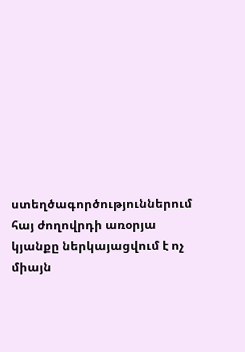ստեղծագործություններում հայ ժողովրդի առօրյա կյանքը ներկայացվում է ոչ միայն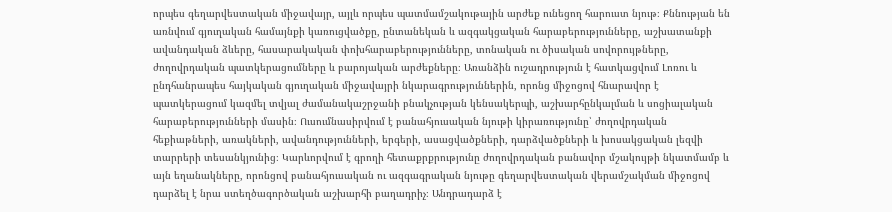որպես գեղարվեստական միջավայր, այլև որպես պատմամշակութային արժեք ունեցող հարուստ նյութ։ Քննության են առնվում գյուղական համայնքի կառուցվածքը, ընտանեկան և ազգակցական հարաբերությունները, աշխատանքի ավանդական ձևերը, հասարակական փոխհարաբերությունները, տոնական ու ծիսական սովորույթները, ժողովրդական պատկերացումները և բարոյական արժեքները։ Առանձին ուշադրություն է հատկացվում Լոռու և ընդհանրապես հայկական գյուղական միջավայրի նկարագրություններին, որոնց միջոցով հնարավոր է պատկերացում կազմել տվյալ ժամանակաշրջանի բնակչության կենսակերպի, աշխարհընկալման և սոցիալական հարաբերությունների մասին։ Ուսումնասիրվում է բանահյուսական նյութի կիրառությունը՝ ժողովրդական հեքիաթների, առակների, ավանդությունների, երգերի, ասացվածքների, դարձվածքների և խոսակցական լեզվի տարրերի տեսանկյունից։ Կարևորվում է գրողի հետաքրքրությունը ժողովրդական բանավոր մշակույթի նկատմամբ և այն եղանակները, որոնցով բանահյուսական ու ազգագրական նյութը գեղարվեստական վերամշակման միջոցով դարձել է նրա ստեղծագործական աշխարհի բաղադրիչ։ Անդրադարձ է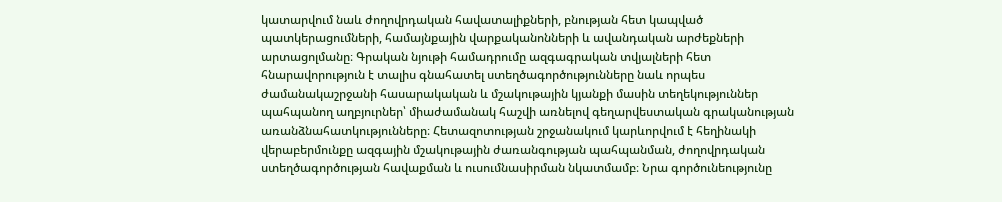կատարվում նաև ժողովրդական հավատալիքների, բնության հետ կապված պատկերացումների, համայնքային վարքականոնների և ավանդական արժեքների արտացոլմանը։ Գրական նյութի համադրումը ազգագրական տվյալների հետ հնարավորություն է տալիս գնահատել ստեղծագործությունները նաև որպես ժամանակաշրջանի հասարակական և մշակութային կյանքի մասին տեղեկություններ պահպանող աղբյուրներ՝ միաժամանակ հաշվի առնելով գեղարվեստական գրականության առանձնահատկությունները։ Հետազոտության շրջանակում կարևորվում է հեղինակի վերաբերմունքը ազգային մշակութային ժառանգության պահպանման, ժողովրդական ստեղծագործության հավաքման և ուսումնասիրման նկատմամբ։ Նրա գործունեությունը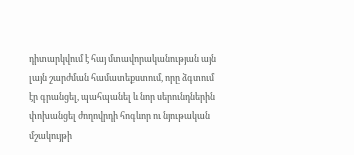դիտարկվում է հայ մտավորականության այն լայն շարժման համատեքստում, որը ձգտում էր գրանցել, պահպանել և նոր սերունդներին փոխանցել ժողովրդի հոգևոր ու նյութական մշակույթի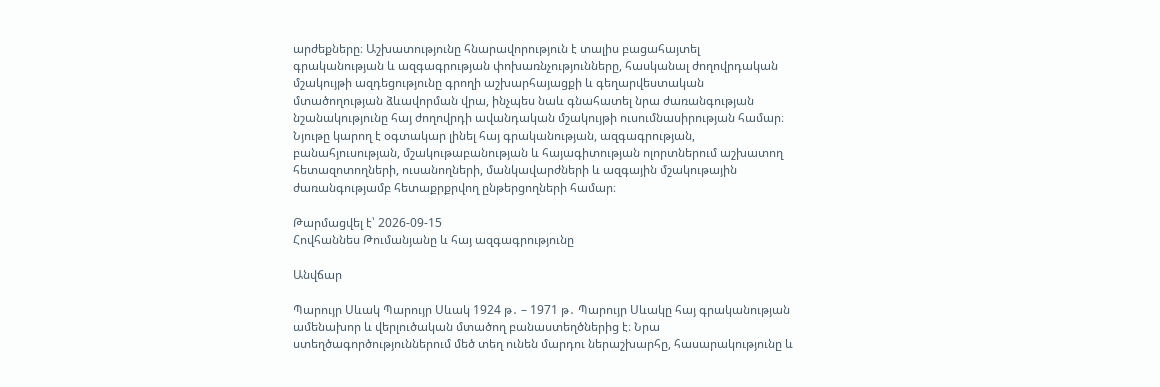արժեքները։ Աշխատությունը հնարավորություն է տալիս բացահայտել գրականության և ազգագրության փոխառնչությունները, հասկանալ ժողովրդական մշակույթի ազդեցությունը գրողի աշխարհայացքի և գեղարվեստական մտածողության ձևավորման վրա, ինչպես նաև գնահատել նրա ժառանգության նշանակությունը հայ ժողովրդի ավանդական մշակույթի ուսումնասիրության համար։ Նյութը կարող է օգտակար լինել հայ գրականության, ազգագրության, բանահյուսության, մշակութաբանության և հայագիտության ոլորտներում աշխատող հետազոտողների, ուսանողների, մանկավարժների և ազգային մշակութային ժառանգությամբ հետաքրքրվող ընթերցողների համար։

Թարմացվել է՝ 2026-09-15
Հովհաննես Թումանյանը և հայ ազգագրությունը

Անվճար

Պարույր Սևակ Պարույր Սևակ 1924 թ․ – 1971 թ․ Պարույր Սևակը հայ գրականության ամենախոր և վերլուծական մտածող բանաստեղծներից է։ Նրա ստեղծագործություններում մեծ տեղ ունեն մարդու ներաշխարհը, հասարակությունը և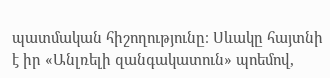պատմական հիշողությունը։ Սևակը հայտնի է իր «Անլռելի զանգակատուն» պոեմով,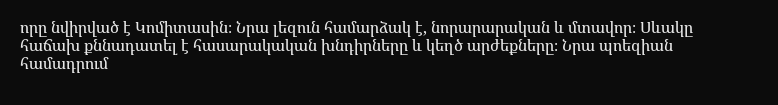որը նվիրված է Կոմիտասին։ Նրա լեզուն համարձակ է, նորարարական և մտավոր։ Սևակը հաճախ քննադատել է հասարակական խնդիրները և կեղծ արժեքները։ Նրա պոեզիան համադրում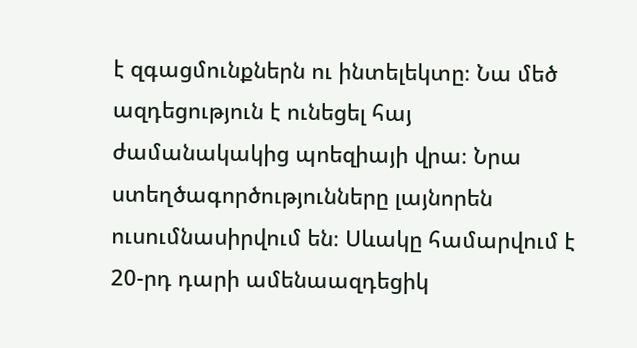է զգացմունքներն ու ինտելեկտը։ Նա մեծ ազդեցություն է ունեցել հայ ժամանակակից պոեզիայի վրա։ Նրա ստեղծագործությունները լայնորեն ուսումնասիրվում են։ Սևակը համարվում է 20-րդ դարի ամենաազդեցիկ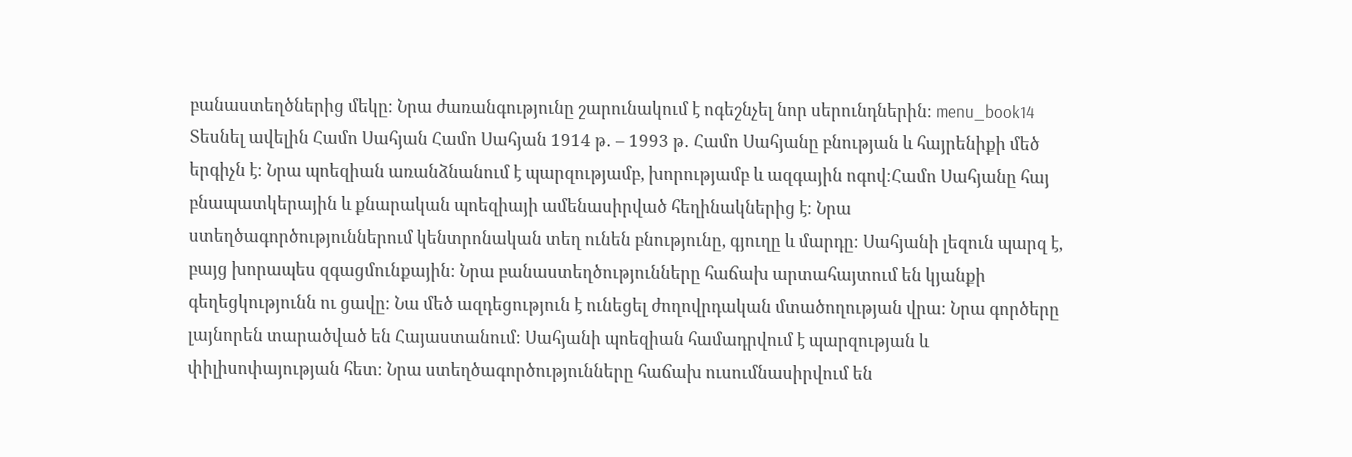բանաստեղծներից մեկը։ Նրա ժառանգությունը շարունակում է ոգեշնչել նոր սերունդներին։ menu_book14 Տեսնել ավելին Համո Սահյան Համո Սահյան 1914 թ․ – 1993 թ․ Համո Սահյանը բնության և հայրենիքի մեծ երգիչն է։ Նրա պոեզիան առանձնանում է պարզությամբ, խորությամբ և ազգային ոգով։Համո Սահյանը հայ բնապատկերային և քնարական պոեզիայի ամենասիրված հեղինակներից է։ Նրա ստեղծագործություններում կենտրոնական տեղ ունեն բնությունը, գյուղը և մարդը։ Սահյանի լեզուն պարզ է, բայց խորապես զգացմունքային։ Նրա բանաստեղծությունները հաճախ արտահայտում են կյանքի գեղեցկությունն ու ցավը։ Նա մեծ ազդեցություն է ունեցել ժողովրդական մտածողության վրա։ Նրա գործերը լայնորեն տարածված են Հայաստանում։ Սահյանի պոեզիան համադրվում է պարզության և փիլիսոփայության հետ։ Նրա ստեղծագործությունները հաճախ ուսումնասիրվում են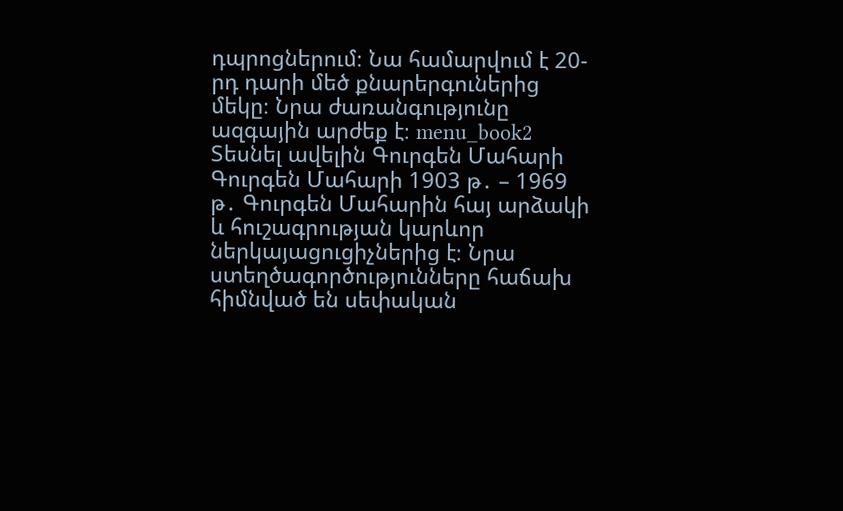դպրոցներում։ Նա համարվում է 20-րդ դարի մեծ քնարերգուներից մեկը։ Նրա ժառանգությունը ազգային արժեք է։ menu_book2 Տեսնել ավելին Գուրգեն Մահարի Գուրգեն Մահարի 1903 թ․ – 1969 թ․ Գուրգեն Մահարին հայ արձակի և հուշագրության կարևոր ներկայացուցիչներից է։ Նրա ստեղծագործությունները հաճախ հիմնված են սեփական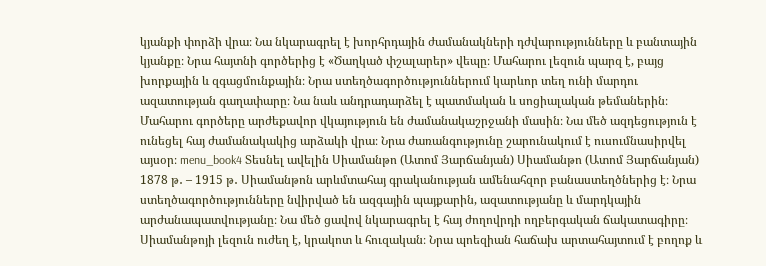կյանքի փորձի վրա։ Նա նկարագրել է խորհրդային ժամանակների դժվարությունները և բանտային կյանքը։ Նրա հայտնի գործերից է «Ծաղկած փշալարեր» վեպը։ Մահարու լեզուն պարզ է, բայց խորքային և զգացմունքային։ Նրա ստեղծագործություններում կարևոր տեղ ունի մարդու ազատության գաղափարը։ Նա նաև անդրադարձել է պատմական և սոցիալական թեմաներին։ Մահարու գործերը արժեքավոր վկայություն են ժամանակաշրջանի մասին։ Նա մեծ ազդեցություն է ունեցել հայ ժամանակակից արձակի վրա։ Նրա ժառանգությունը շարունակում է ուսումնասիրվել այսօր։ menu_book4 Տեսնել ավելին Սիամանթո (Ատոմ Յարճանյան) Սիամանթո (Ատոմ Յարճանյան) 1878 թ․ – 1915 թ․ Սիամանթոն արևմտահայ գրականության ամենահզոր բանաստեղծներից է։ Նրա ստեղծագործությունները նվիրված են ազգային պայքարին, ազատությանը և մարդկային արժանապատվությանը։ Նա մեծ ցավով նկարագրել է հայ ժողովրդի ողբերգական ճակատագիրը։ Սիամանթոյի լեզուն ուժեղ է, կրակոտ և հուզական։ Նրա պոեզիան հաճախ արտահայտում է բողոք և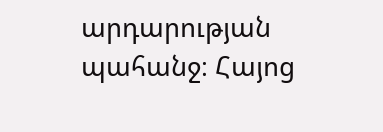արդարության պահանջ։ Հայոց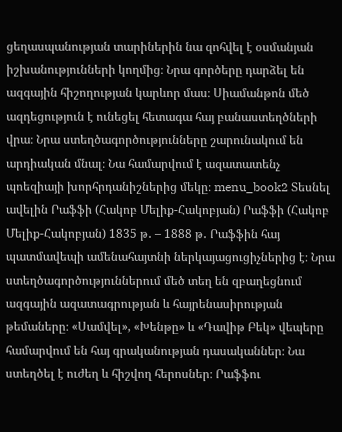ցեղասպանության տարիներին նա զոհվել է օսմանյան իշխանությունների կողմից։ Նրա գործերը դարձել են ազգային հիշողության կարևոր մաս։ Սիամանթոն մեծ ազդեցություն է ունեցել հետագա հայ բանաստեղծների վրա։ Նրա ստեղծագործությունները շարունակում են արդիական մնալ։ Նա համարվում է ազատատենչ պոեզիայի խորհրդանիշներից մեկը։ menu_book2 Տեսնել ավելին Րաֆֆի (Հակոբ Մելիք-Հակոբյան) Րաֆֆի (Հակոբ Մելիք-Հակոբյան) 1835 թ․ – 1888 թ․ Րաֆֆին հայ պատմավեպի ամենահայտնի ներկայացուցիչներից է։ Նրա ստեղծագործություններում մեծ տեղ են զբաղեցնում ազգային ազատագրության և հայրենասիրության թեմաները։ «Սամվել», «Խենթը» և «Դավիթ Բեկ» վեպերը համարվում են հայ գրականության դասականներ։ Նա ստեղծել է ուժեղ և հիշվող հերոսներ։ Րաֆֆու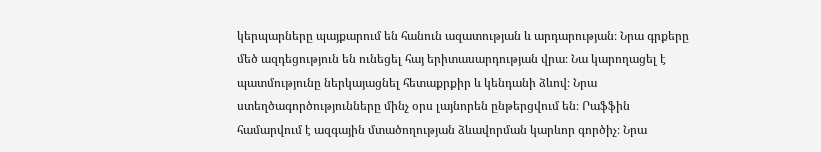կերպարները պայքարում են հանուն ազատության և արդարության։ Նրա գրքերը մեծ ազդեցություն են ունեցել հայ երիտասարդության վրա։ Նա կարողացել է պատմությունը ներկայացնել հետաքրքիր և կենդանի ձևով։ Նրա ստեղծագործությունները մինչ օրս լայնորեն ընթերցվում են։ Րաֆֆին համարվում է ազգային մտածողության ձևավորման կարևոր գործիչ։ Նրա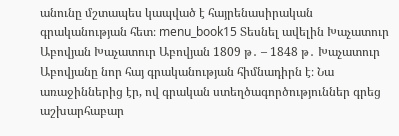անունը մշտապես կապված է հայրենասիրական գրականության հետ։ menu_book15 Տեսնել ավելին Խաչատուր Աբովյան Խաչատուր Աբովյան 1809 թ․ – 1848 թ․ Խաչատուր Աբովյանը նոր հայ գրականության հիմնադիրն է։ Նա առաջիններից էր, ով գրական ստեղծագործություններ գրեց աշխարհաբար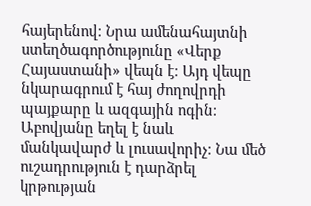հայերենով։ Նրա ամենահայտնի ստեղծագործությունը «Վերք Հայաստանի» վեպն է։ Այդ վեպը նկարագրում է հայ ժողովրդի պայքարը և ազգային ոգին։ Աբովյանը եղել է նաև մանկավարժ և լուսավորիչ։ Նա մեծ ուշադրություն է դարձրել կրթության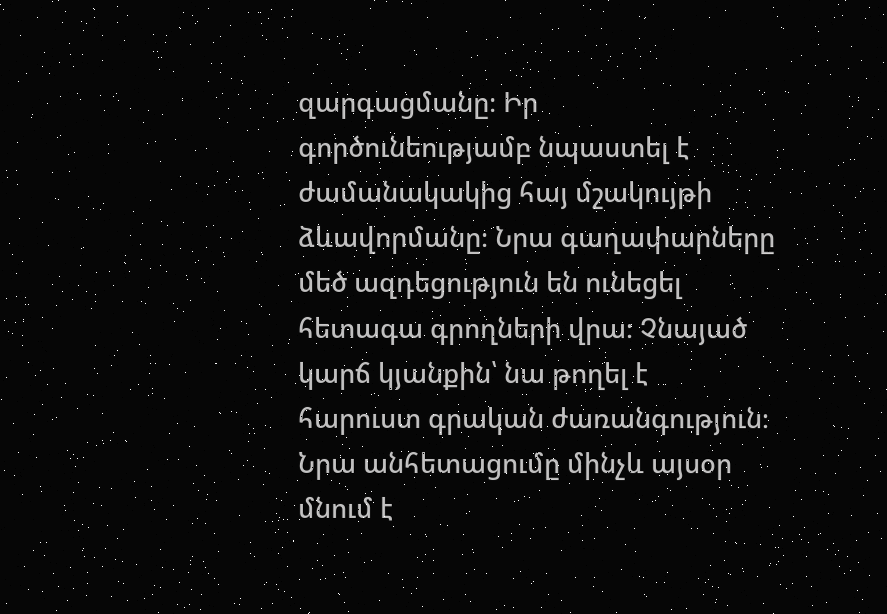զարգացմանը։ Իր գործունեությամբ նպաստել է ժամանակակից հայ մշակույթի ձևավորմանը։ Նրա գաղափարները մեծ ազդեցություն են ունեցել հետագա գրողների վրա։ Չնայած կարճ կյանքին՝ նա թողել է հարուստ գրական ժառանգություն։ Նրա անհետացումը մինչև այսօր մնում է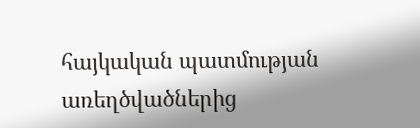հայկական պատմության առեղծվածներից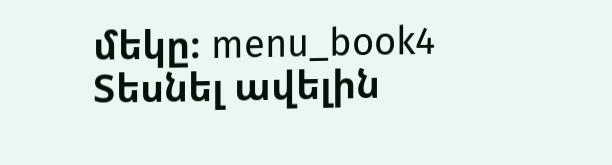մեկը։ menu_book4 Տեսնել ավելին